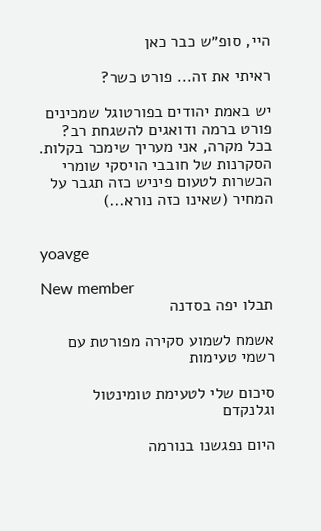היי, סופ״ש כבר כאן

ראיתי את זה... פורט כשר?

יש באמת יהודים בפורטוגל שמכינים פורט ברמה ודואגים להשגחת רב? בכל מקרה, אני מעריך שימכר בקלות. הסקרנות של חובבי הויסקי שומרי הכשרות לטעום פיניש כזה תגבר על המחיר (שאינו כזה נורא...)


yoavge

New member
תבלו יפה בסדנה

אשמח לשמוע סקירה מפורטת עם רשמי טעימות

סיכום שלי לטעימת טומינטול וגלנקדם

היום נפגשנו בנורמה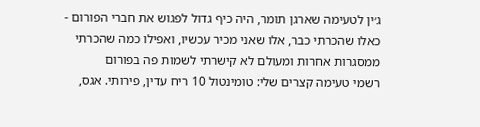ג׳ין לטעימה שארגן תומר, היה כיף גדול לפגוש את חברי הפורום - כאלו שהכרתי כבר, אלו שאני מכיר עכשיו, ואפילו כמה שהכרתי ממסגרות אחרות ומעולם לא קישרתי לשמות פה בפורום
רשמי טעימה קצרים שלי: טומינטול 10 ריח עדין, פירותי. אגס,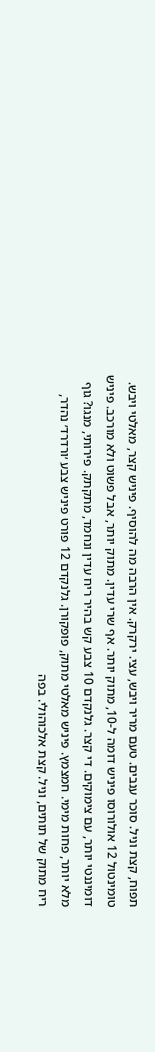תפוח, קצת וניל. סוכר ענבים. טעם מריר ויבש, עצי. ירקרק. אין הרבה מה להוסיף. פיניש קצר, מאלטי ויבש. טומינטול 12 אולורוסו פיניש דומה ל-10, מתוק יותר. אף שרי עדין. מתוק יותר, אבל פשוט ולא מורכב. פיניש דומיננטי יותר, עם צימוקים. די קצר. גלנקדם 10 צבע קש בהיר ריח עדין ונחמד, מתקתק. פירותי, מנגו? גוף מלא יותר, פחות מימי. חמצמץ. פיניש מאלטי מתוק, פופקורן. גלנקדם 12 פורט פיניש צבע ׳ורדרד׳ נהדר, ריח מתוק של תותים, וניל. קצת אלכוהולי. בפה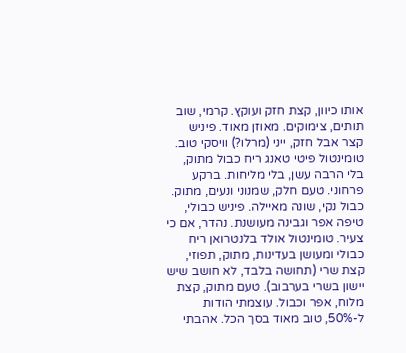אותו כיוון, קצת חזק ועוקץ. קרמי, שוב תותים, צימוקים. מאוזן מאוד. פיניש קצר אבל חזק, ייני (מרלו?) וויסקי טוב. טומינטול פיטי טאנג ריח כבול מתוק, בלי הרבה עשן, בלי מליחות. ברקע פרחוני. טעם חלק, שמנוני ונעים, מתוק. כבול נקי, שונה מאיילה. פיניש כבולי, טיפה אפר וגבינה מעושנת. נהדר, אם כי צעיר. טומינטול אולד בלנטרואן ריח כבולי ומעושן בעדינות, מתוק, תפוזי, קצת שרי (תחושה בלבד, לא חושב שיש יישון בשרי בערבוב). טעם מתוק, קצת מלוח, אפר וכבול. עוצמתי הודות ל-50%, טוב מאוד בסך הכל. אהבתי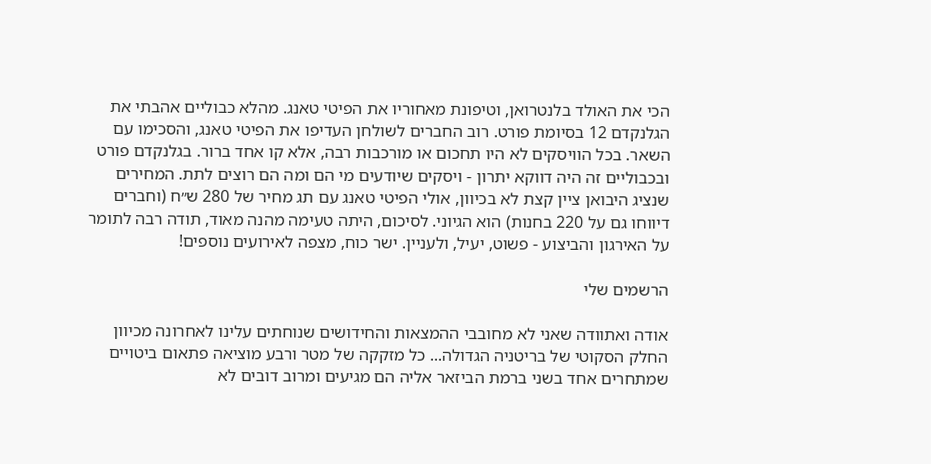הכי את האולד בלנטרואן, וטיפונת מאחוריו את הפיטי טאנג. מהלא כבוליים אהבתי את הגלנקדם 12 בסיומת פורט. רוב החברים לשולחן העדיפו את הפיטי טאנג, והסכימו עם השאר. בכל הוויסקים לא היו תחכום או מורכבות רבה, אלא קו אחד ברור. בגלנקדם פורט ובכבוליים זה היה דווקא יתרון - ויסקים שיודעים מי הם ומה הם רוצים לתת. המחירים שנציג היבואן ציין קצת לא בכיוון, אולי הפיטי טאנג עם תג מחיר של 280 ש״ח (וחברים דיווחו גם על 220 בחנות) הוא הגיוני. לסיכום, היתה טעימה מהנה מאוד, תודה רבה לתומר על האירגון והביצוע - פשוט, יעיל, ולעניין. ישר כוח, מצפה לאירועים נוספים!

הרשמים שלי

אודה ואתוודה שאני לא מחובבי ההמצאות והחידושים שנוחתים עלינו לאחרונה מכיוון החלק הסקוטי של בריטניה הגדולה... כל מזקקה של מטר ורבע מוציאה פתאום ביטויים שמתחרים אחד בשני ברמת הביזאר אליה הם מגיעים ומרוב דובים לא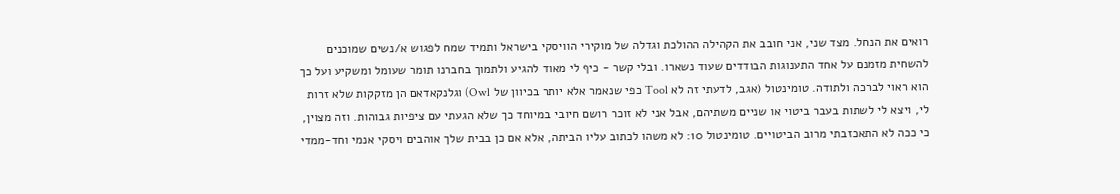רואים את הנחל. מצד שני, אני חובב את הקהילה ההולכת וגדלה של מוקירי הוויסקי בישראל ותמיד שמח לפגוש א/נשים שמוכנים להשחית מזמנם על אחד התענוגות הבודדים שעוד נשארו. ובלי קשר - כיף לי מאוד להגיע ולתמוך בחברנו תומר שעומל ומשקיע ועל כך הוא ראוי לברכה ולתודה. טומינטול (אגב, לדעתי זה לא Tool כפי שנאמר אלא יותר בכיוון של Owl) וגלנקאדאם הן מזקקות שלא זרות לי, ויצא לי לשתות בעבר ביטוי או שניים משתיהם, אבל אני לא זוכר רושם חיובי במיוחד כך שלא הגעתי עם ציפיות גבוהות. וזה מצוין, כי ככה לא התאכזבתי מרוב הביטויים. טומינטול 10: לא משהו לכתוב עליו הביתה, אלא אם כן בבית שלך אוהבים ויסקי אנמי וחד-ממדי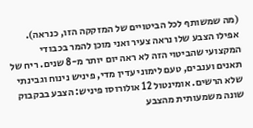(מה שמשותף לכל הביטויים של המזקקה הזו, כנראה). אפילו הצבע שלו נראה צעיר ואני מוכן להמר בכבודי המקצועי שהביטוי הזה לא ראה יום יותר מ-8 שנים. ריח של תאנים וענבים, טעם לימוני עדין מדי, פיניש נינוח וגבינתי שלא הרשים. אומינטול 12 אולורוסו פיניש: הצבע בבקבוק שונה משמעותית מהצבע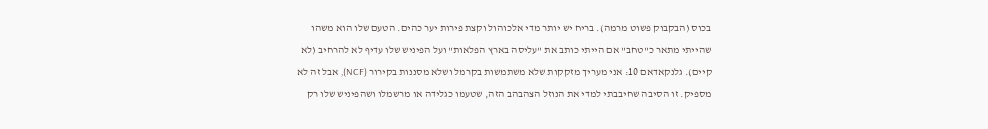בכוס (הבקבוק פשוט מרמה). בריח יש יותר מדי אלכוהול וקצת פירות יער כהים. הטעם שלו הוא משהו שהייתי מתאר כ"טחב" אם הייתי כותב את "עליסה בארץ הפלאות" ועל הפיניש שלו עדיף לא להרחיב (לא קיים). גלנקאדאם 10: אני מעריך מזקקות שלא משתמשות בקרמל ושלא מסננות בקירור (NCF), אבל זה לא מספיק. זו הסיבה שחיבבתי למדי את הנוזל הצהבהב הזה, שטעמו כגלידה או מרשמלו ושהפיניש שלו רק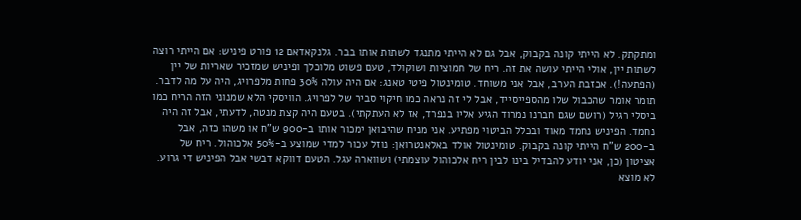ומתקתק. לא הייתי קונה בקבוק, אבל גם לא הייתי מתנגד לשתות אותו בבר. גלנקאדאם 12 פורט פיניש: אם הייתי רוצה לשתות יין, אולי הייתי עושה את זה. ריח של חמוציות ושוקולד, טעם פשוט מלוכלך ופיניש שמזכיר שאריות של יין (הפתעה!). אכזבת הערב, אבל אני משוחד. טומינטול פיטי טאנג: אם היה עולה 30% פחות מלפרויג, היה על מה לדבר. תומר אומר שהכבול שלו מהספייסייד, אבל לי זה נראה כמו חיקוי סביר של לפרויג. הוויסקי הלא שמנוני הזה הריח כמו ביסלי רגיל (רושם שגם חברנו נמרוד הגיע אליו בנפרד, אז לא העתקתי). בטעם היה קצת מנטה, לדעתי, אבל זה היה נחמד. הפיניש נחמד מאוד ובכלל הביטוי מפתיע. אני מניח שהיבואן ימכור אותו ב-900 ש"ח או משהו כזה, אבל ב-200 ש"ח הייתי קונה בקבוק. טומינטול אולד באלאנטרואן: נוזל עכור למדי שמוצע ב-50% אלכוהול. ריח של אציטון (כן, אני יודע להבדיל בינו לבין ריח אלכוהול עוצמתי) ושווארה עגל. הטעם דווקא דבשי אבל הפיניש די גרוע. לא מוצא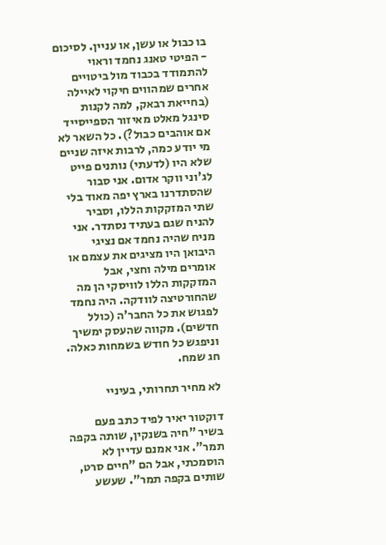בו כבול או עשן, או עניין. לסיכום - הפיטי טאנג נחמד וראוי להתמודד בכבוד מול ביטויים אחרים שמהווים חיקוי לאיילה (בחייאת רבאק, למה לקנות סינגל מאלט מאיזור הספייסייד אם אוהבים כבול?). כל השאר לא מי יודע כמה, לרבות איזה שניים שלא היו (לדעתי) נותנים פייט לג'וני ווקר אדום. אני סבור שהסתדרנו בארץ יפה מאוד בלי שתי המזקקות הללו, וסביר להניח שגם בעתיד נסתדר. אני מניח שהיה נחמד אם נציגי היבואן היו מציגים את עצמם או אומרים מילה וחצי, אבל המזקקות הללו לוויסקי הן מה שהחורטיצה לוודקה. היה נחמד לפגוש את כל החבר'ה (כולל חדשים). מקווה שהעסק ימשיך וניפגש כל חודש בשמחות כאלה. חג שמח.

לא מחיר תחרותי, בעיניי

דוקטור יאיר לפיד כתב פעם בשיר "חיה בשנקין, שותה בקפה תמר". אני אמנם עדיין לא הוסמכתי, אבל הם "חיים סרט, שותים בקפה תמר". שעשע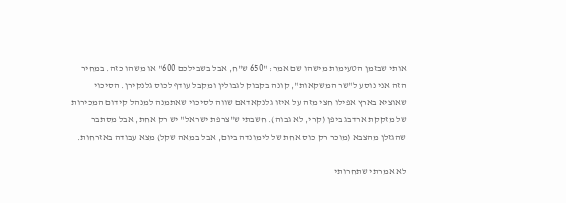אותי שבזמן הטעימות מישהו שם אמר: "650 ש"ח, אבל בשבילכם 600" או משהו כזה. במחיר הזה אני נוסע ל"שר המשקאות", קונה בקבוק לגבולין ומקבל עודף לכוס גלנקירן. הסיכוי שאוציא בארץ אפילו חצי מזה על איזו גלנקאדאם שווה לסיכוי שאתמנה למנהל קידום המכירות של מזקקת ארדבג ביפן (קרי, לא גבוה). חשבתי ש"צרפת ישראל" יש רק אחת, אבל מסתבר שהגזלן מהצבא (מוכר רק כוס אחת של לימונדה ביום, אבל במאה שקל) מצא עבודה באזרחות.

לא אמרתי שתחרותי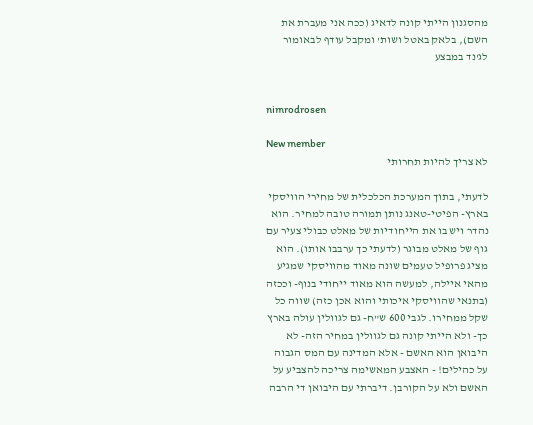מהסגנון הייתי קונה לדאיג (ככה אני מעברת את השם), בלאק באטל ושות' ומקבל עודף לבאומור לג'נד במבצע


nimrodrosen

New member
לא צריך להיות תחרותי

לדעתי, בתוך המערכת הכלכלית של מחירי הוויסקי בארץ- הפיטי-טאנג נותן תמורה טובה למחיר. הוא נהדר ויש בו את הייחודיות של מאלט כבולי צעיר עם גוף של מאלט מבוגר (לדעתי כך ערבבו אותו). הוא מציג פרופיל טעמים שונה מאוד מהוויסקי שמגיע מהאי איילה, למעשה הוא מאוד ייחודי בנוף- וככזה (בתנאי שהוויסקי איכותי והוא אכן כזה) שווה כל שקל ממחירו. לגבי 600 ש"ח- גם לגוולין עולה בארץ כך- ולא הייתי קונה גם לגוולין במחיר הזה- לא היבואן הוא האשם - אלא המדינה עם המס הגבוה על כהילים! - האצבע המאשימה צריכה להצביע על האשם ולא על הקורבן. דיברתי עם היבואן די הרבה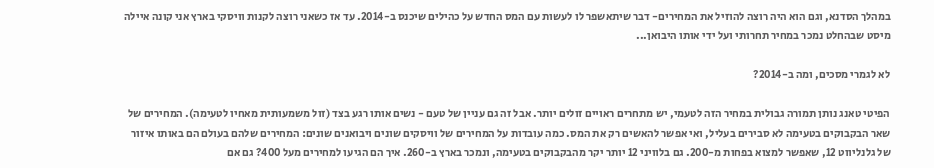במהלך הסדנא, וגם הוא היה רוצה להוזיל את המחירים- דבר שיתאשפר לו לעשות עם המס החדש על כהילים שיכנס ב-2014. עד אז כשאני רוצה לקנות וויסקי בארץ אני קונה איילה מיסט שבהחלט נמכר במחיר תחרותי ועל ידי אותו היבואן...

לא לגמרי מסכים, ומה ב-2014?

הפיטי טאנג נותן תמורה גבולית במחיר הזה לטעמי, יש מתחרים ראויים זולים יותר. אבל זה גם עניין של טעם - נשים אותו רגע בצד (זול משמעותית מאחיו לטעימה). המחירים של שאר הבקבוקים בטעימה לא סבירים בעליל, ואי אפשר להאשים רק את המס. כמה עובדות על המחירים של וויסקים שונים ויבואנים שונים: המחירים שלהם בעולם הם באותו איזור של גלנליווט 12, שאפשר למצוא בפחות מ-200. גם בלוויני 12 יותר יקר מהבקבוקים בטעימה, ונמכר בארץ ב-260. איך הם הגיעו למחירים מעל 400? גם אם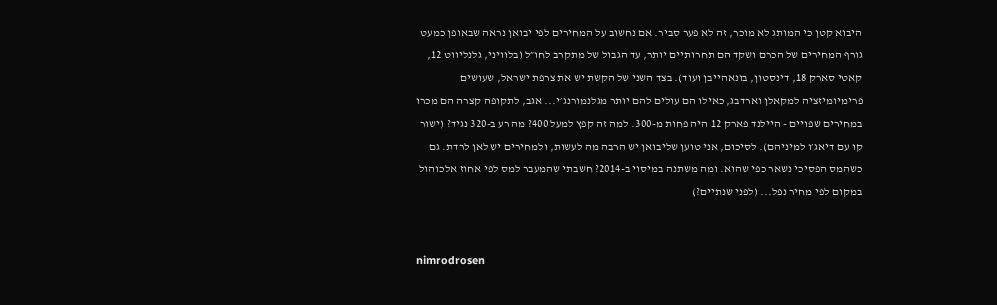היבוא קטן כי המותג לא מוכר, זה לא פער סביר. אם נחשוב על המחירים לפי יבואן נראה שבאופן כמעט גורף המחירים של הכרם ושקד הם תחרותיים יותר, עד הגבול של מתקרב לחו״ל (בלוויני, גלנליווט 12, קאטי סארק 18, דינסטון, בונאהייבן ועוד). בצד השני של הקשת יש את צרפת ישראל, שעושים פרימיומיזציה למקאלן וארדבג, כאילו הם עולים להם יותר מגלנמורנג׳י... אגב, לתקופה קצרה הם מכרו במחירים שפויים - היילנד פארק 12 היה פחות מ-300. למה זה קפץ למעל 400? מה רע ב-320 נגיד? (ישור קו עם דיאג׳ו למיניהם). לסיכום, אני טוען שליבואן יש הרבה מה לעשות, ולמחירים יש לאן לרדת. גם כשהמס הפסיכי נשאר כפי שהוא. ומה משתנה במיסוי ב-2014? חשבתי שהמעבר למס לפי אחוז אלכוהול במקום לפי מחיר נפל... (לפני שנתיים?)


nimrodrosen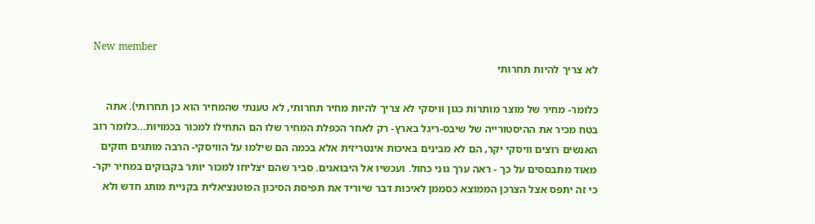New member
לא צריך להיות תחרותי

כלומר- מחיר של מוצר מותרות כגון וויסקי לא צריך להיות מחיר תחרותי, לא טענתי שהמחיר הוא כן תחרותי). אתה בטח מכיר את ההיסטורייה של שיבס-ריגל בארץ- רק לאחר הכפלת המחיר שלו הם התחילו למכור בכמויות...כלומר רוב האנשים רוצים וויסקי יקר, הם לא מבינים באיכות אינטריזית אלא בכמה הם שילמו על הוויסקי- הרבה מותגים חזקים מאוד מתבססים על כך - ראה ערך גוני כחול. ועכשיו אל היבואנים. סביר שהם יצליחו למכור יותר בקבוקים במחיר יקר- כי זה יתפס אצל הצרכן הממוצא כסממן לאיכות דבר שיוריד את תפיסת הסיכון הפוטנציאלית בקניית מותג חדש ולא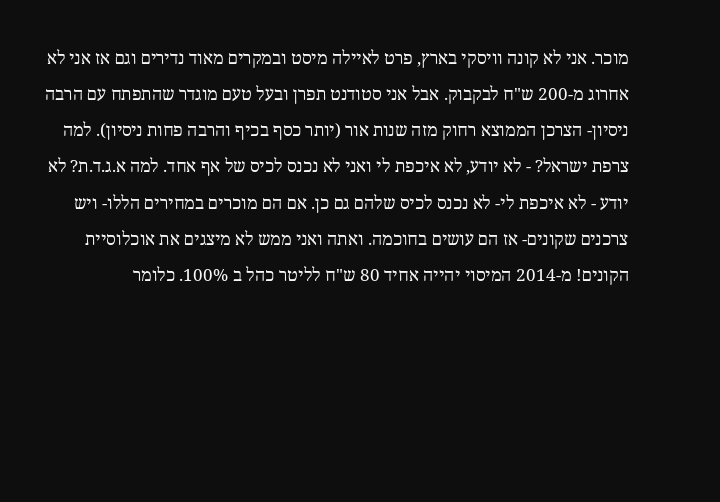מוכר. אני לא קונה וויסקי בארץ, פרט לאיילה מיסט ובמקרים מאוד נדירים וגם אז אני לא אחרוג מ-200 ש"ח לבקבוק. אבל אני סטודנט תפרן ובעל טעם מוגדר שהתפתח עם הרבה ניסיון- הצרכן הממוצא רחוק מזה שנות אור (יותר כסף בכיף והרבה פחות ניסיון). למה צרפת ישראל? - לא יודע, לא איכפת לי ואני לא נכנס לכיס של אף אחד. למה א.ג.ד.ת? לא יודע - לא איכפת לי- לא נכנס לכיס שלהם גם כן. אם הם מוכרים במחירים הללו- ויש צרכנים שקונים- אז הם עושים בחוכמה. ואתה ואני ממש לא מיצגים את אוכלוסיית הקונים! מ-2014 המיסוי יהייה אחיד 80 ש"ח לליטר כהל ב 100%. כלומר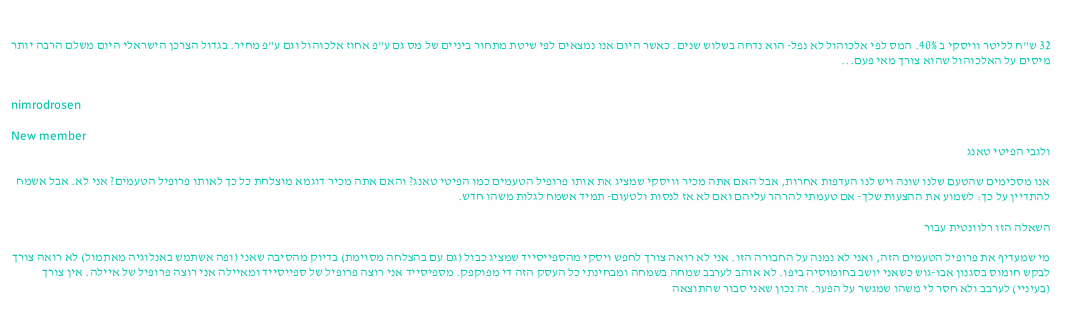32 ש"ח לליטר וויסקי ב 40%. המס לפי אלכוהול לא נפל- הוא נדחה בשלוש שנים. כאשר היום אנו נמצאים לפי שיטת מתחור ביניים של מס גם ע"פ אחוז אלכוהול וגם ע"פ מחיר. בגדול הצרכן הישראלי היום משלם הרבה יותר מיסים על האלכוהול שהוא צורך מאי פעם...


nimrodrosen

New member
ולגבי הפיטי טאנג

אנו מסכימים שהטעם שלנו שונה ויש לנו העדפות אחרות, אבל האם אתה מכיר וויסקי שמציג את אותו פרופיל הטעמים כמו הפיטי טאנג? והאם אתה מכיר דוגמא מוצלחת כל כך לאותו פרופיל הטעמים? אני לא. אבל אשמח להתדיין על כך: לשמוע את ההצעות שלך- אם טעמתי להרהר עליהם ואם לא אז לנסות ולטעום- תמיד אשמח לגלות משהו חדש.

השאלה הזו רלוונטית עבור

מי שמעדיף את פרופיל הטעמים הזה, ואני לא נמנה על החבורה הזו. אני לא רואה צורך לחפש ויסקי מהספייסייד שמציג כבול (גם עם בהצלחה מסוימת) בדיוק מהסיבה שאני (ופה אשתמש באנלוגיה מאתמול) לא רואה צורך לבקש חומוס בסגנון אבו-גוש כשאני יושב בחומוסיה ביפו. לא אוהב לערבב שמחה בשמחה ומבחינתי כל העסק הזה די מפוקפק. מספיסייד אני רוצה פרופיל של ספייסייד ומאיילה אני רוצה פרופיל של איילה. אין צורך (בעיניי) לערבב ולא חסר לי משהו שמגשר על הפער. זה נכון שאני סבור שהתוצאה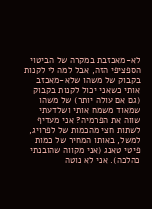לא-מאכזבת במקרה של הביטוי הספציפי הזה, אבל למה לי לקנות בקבוק של משהו שלא-מאכזב אותי כשאני יכול לקנות בקבוק (גם אם עולה יותר) של משהו שמאוד משמח אותי ושלדעתי שווה את הפרמיה? אני מעדיף לשתות חצי מהכמות של לפרויג, למשל, באותו המחיר של כמות פיטי טאנג (אני מקווה שהובנתי כהלכה). אני לא נוטה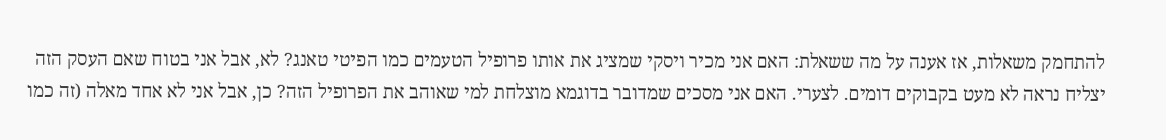להתחמק משאלות, אז אענה על מה ששאלת: האם אני מכיר ויסקי שמציג את אותו פרופיל הטעמים כמו הפיטי טאנג? לא, אבל אני בטוח שאם העסק הזה יצליח נראה לא מעט בקבוקים דומים. לצערי. האם אני מסכים שמדובר בדוגמא מוצלחת למי שאוהב את הפרופיל הזה? כן, אבל אני לא אחד מאלה (זה כמו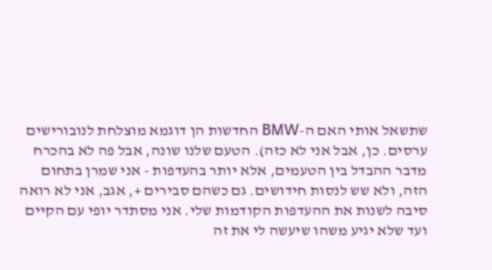שתשאל אותי האם ה-BMW החדשות הן דוגמא מוצלחת לנובורישים ערסים. כן, אבל אני לא כזה). הטעם שלנו שונה, אבל פה לא בהכרח מדבר ההבדל בין הטעמים, אלא יותר בהעדפות - אני שמרן בתחום הזה, ולא שש לנסות חידושים. גם כשהם סבירים +, אגב, אני לא רואה סיבה לשנות את ההעדפות הקודמות שלי. אני מסתדר יופי עם הקיים ועד שלא יגיע משהו שיעשה לי את זה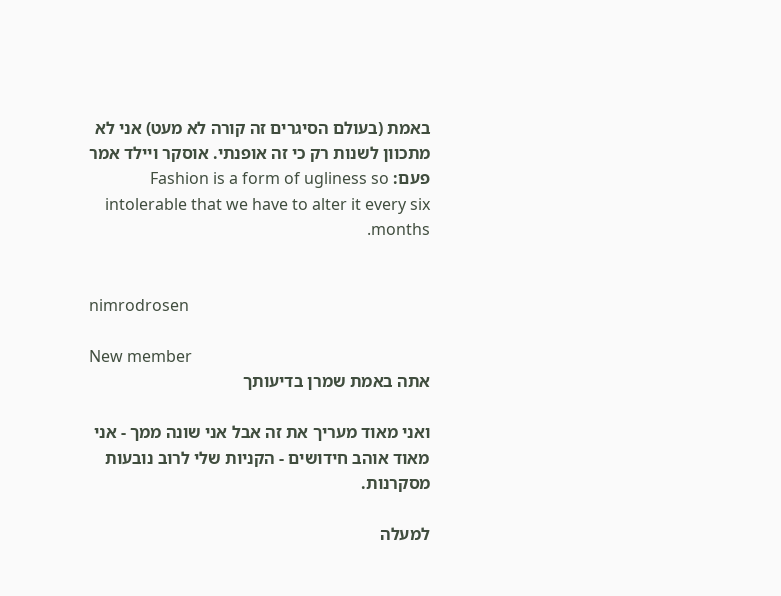באמת (בעולם הסיגרים זה קורה לא מעט) אני לא מתכוון לשנות רק כי זה אופנתי. אוסקר ויילד אמר פעם: Fashion is a form of ugliness so intolerable that we have to alter it every six months.


nimrodrosen

New member
אתה באמת שמרן בדיעותך

ואני מאוד מעריך את זה אבל אני שונה ממך - אני מאוד אוהב חידושים - הקניות שלי לרוב נובעות מסקרנות.

למעלה